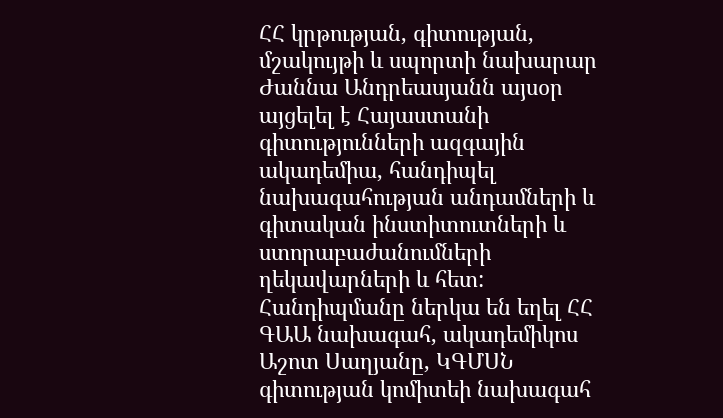ՀՀ կրթության, գիտության, մշակույթի և սպորտի նախարար Ժաննա Անդրեասյանն այսօր այցելել է Հայաստանի գիտությունների ազգային ակադեմիա, հանդիպել նախագահության անդամների և գիտական ինստիտուտների և ստորաբաժանումների ղեկավարների և հետ:
Հանդիպմանը ներկա են եղել ՀՀ ԳԱԱ նախագահ, ակադեմիկոս Աշոտ Սաղյանը, ԿԳՄՍՆ գիտության կոմիտեի նախագահ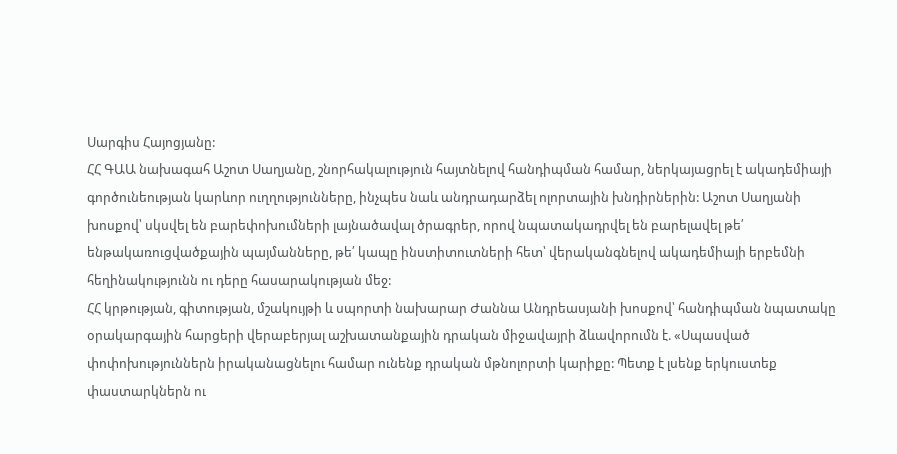Սարգիս Հայոցյանը:
ՀՀ ԳԱԱ նախագահ Աշոտ Սաղյանը, շնորհակալություն հայտնելով հանդիպման համար, ներկայացրել է ակադեմիայի գործունեության կարևոր ուղղությունները, ինչպես նաև անդրադարձել ոլորտային խնդիրներին: Աշոտ Սաղյանի խոսքով՝ սկսվել են բարեփոխումների լայնածավալ ծրագրեր, որով նպատակադրվել են բարելավել թե՛ ենթակառուցվածքային պայմանները, թե՛ կապը ինստիտուտների հետ՝ վերականգնելով ակադեմիայի երբեմնի հեղինակությունն ու դերը հասարակության մեջ:
ՀՀ կրթության, գիտության, մշակույթի և սպորտի նախարար Ժաննա Անդրեասյանի խոսքով՝ հանդիպման նպատակը օրակարգային հարցերի վերաբերյալ աշխատանքային դրական միջավայրի ձևավորումն է. «Սպասված փոփոխություններն իրականացնելու համար ունենք դրական մթնոլորտի կարիքը: Պետք է լսենք երկուստեք փաստարկներն ու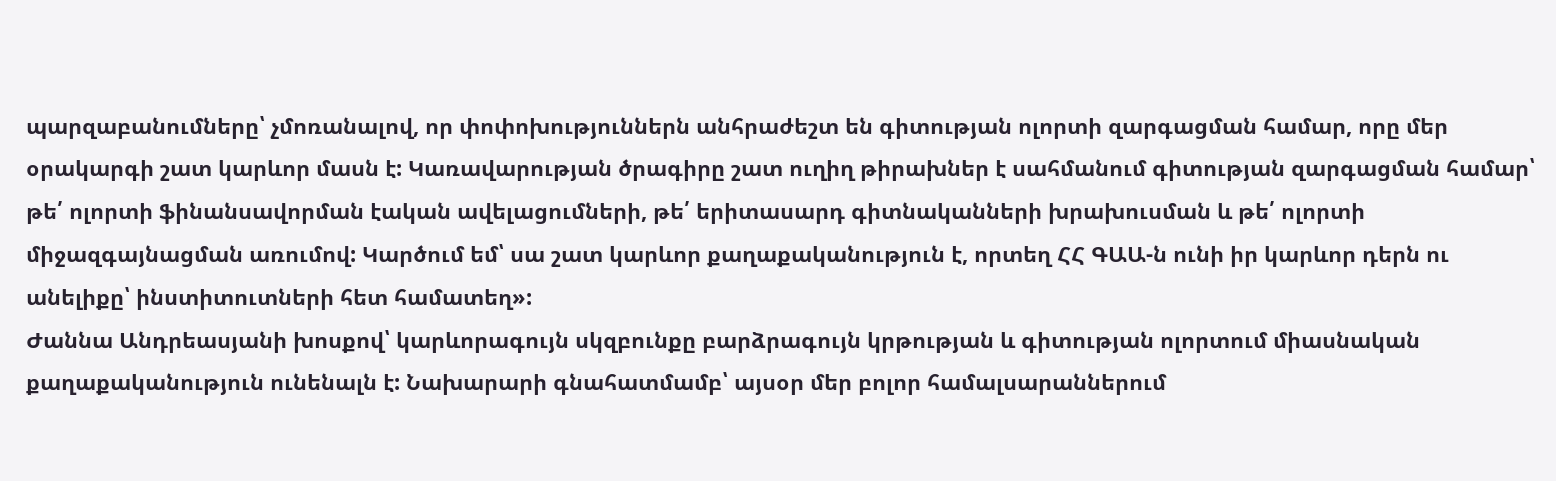պարզաբանումները՝ չմոռանալով, որ փոփոխություններն անհրաժեշտ են գիտության ոլորտի զարգացման համար, որը մեր օրակարգի շատ կարևոր մասն է: Կառավարության ծրագիրը շատ ուղիղ թիրախներ է սահմանում գիտության զարգացման համար՝ թե՛ ոլորտի ֆինանսավորման էական ավելացումների, թե՛ երիտասարդ գիտնականների խրախուսման և թե՛ ոլորտի միջազգայնացման առումով: Կարծում եմ՝ սա շատ կարևոր քաղաքականություն է, որտեղ ՀՀ ԳԱԱ-ն ունի իր կարևոր դերն ու անելիքը՝ ինստիտուտների հետ համատեղ»:
Ժաննա Անդրեասյանի խոսքով՝ կարևորագույն սկզբունքը բարձրագույն կրթության և գիտության ոլորտում միասնական քաղաքականություն ունենալն է: Նախարարի գնահատմամբ՝ այսօր մեր բոլոր համալսարաններում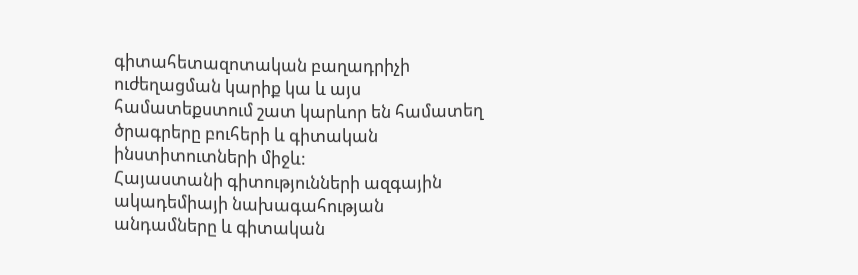գիտահետազոտական բաղադրիչի ուժեղացման կարիք կա և այս համատեքստում շատ կարևոր են համատեղ ծրագրերը բուհերի և գիտական ինստիտուտների միջև:
Հայաստանի գիտությունների ազգային ակադեմիայի նախագահության անդամները և գիտական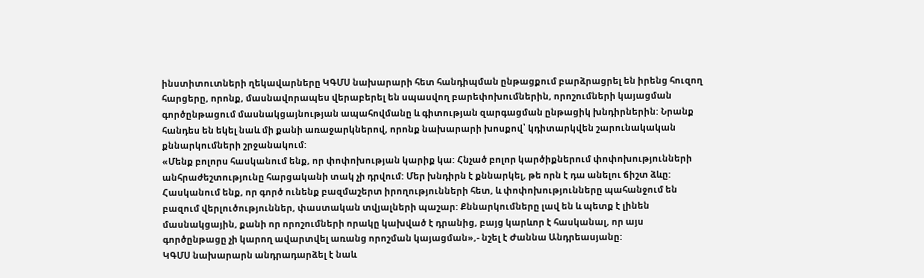ինստիտուտների ղեկավարները ԿԳՄՍ նախարարի հետ հանդիպման ընթացքում բարձրացրել են իրենց հուզող հարցերը, որոնք, մասնավորապես վերաբերել են սպասվող բարեփոխումներին, որոշումների կայացման գործընթացում մասնակցայնության ապահովմանը և գիտության զարգացման ընթացիկ խնդիրներին: Նրանք հանդես են եկել նաև մի քանի առաջարկներով, որոնք նախարարի խոսքով՝ կդիտարկվեն շարունակական քննարկումների շրջանակում:
«Մենք բոլորս հասկանում ենք, որ փոփոխության կարիք կա: Հնչած բոլոր կարծիքներում փոփոխությունների անհրաժեշտությունը հարցականի տակ չի դրվում: Մեր խնդիրն է քննարկել, թե որն է դա անելու ճիշտ ձևը: Հասկանում ենք, որ գործ ունենք բազմաշերտ իրողությունների հետ, և փոփոխությունները պահանջում են բազում վերլուծություններ, փաստական տվյալների պաշար: Քննարկումները լավ են և պետք է լինեն մասնակցային, քանի որ որոշումների որակը կախված է դրանից, բայց կարևոր է հասկանալ, որ այս գործընթացը չի կարող ավարտվել առանց որոշման կայացման»,- նշել է Ժաննա Անդրեասյանը:
ԿԳՄՍ նախարարն անդրադարձել է նաև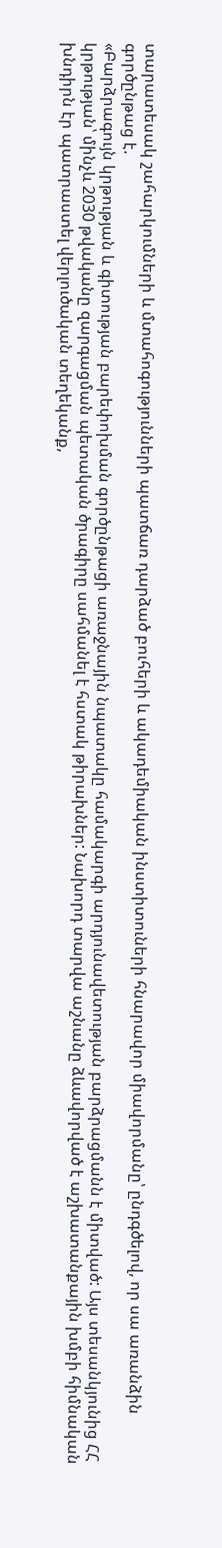տարատեսակ շահարկումների և մտահոգությունների պատճառ դարձած բուհերի և ակադեմիական ինստիտուների հնարավոր միավորմանը՝ ընդգծելով, որ սա առանձին գործընթաց է.
«Բարձրագույն կրթության և գիտության բարեփոխման գործընթացի առաջնային նպատակը համակարգի արդյունավետության բարձրացմանն է միտված: Այս տեսանկյունից ՀՀ կրթության՝ մինչև 2030 թվականը զարգացման պետական ծրագիրը սահմանել է հստակ թիրախներ: Նախորդ տարվա աշնանը ձևավորված է աշխատանքային խմբի հիմնական խնդիրն էր պատրաստել վերլուծական տեղեկանք,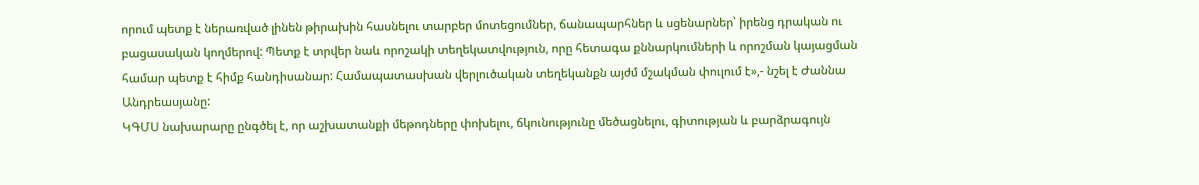որում պետք է ներառված լինեն թիրախին հասնելու տարբեր մոտեցումներ, ճանապարհներ և սցենարներ՝ իրենց դրական ու բացասական կողմերով: Պետք է տրվեր նաև որոշակի տեղեկատվություն, որը հետագա քննարկումների և որոշման կայացման համար պետք է հիմք հանդիսանար: Համապատասխան վերլուծական տեղեկանքն այժմ մշակման փուլում է»,- նշել է Ժաննա Անդրեասյանը:
ԿԳՄՍ նախարարը ընգծել է, որ աշխատանքի մեթոդները փոխելու, ճկունությունը մեծացնելու, գիտության և բարձրագույն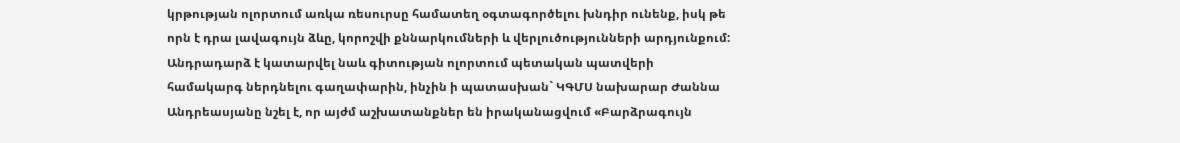կրթության ոլորտում առկա ռեսուրսը համատեղ օգտագործելու խնդիր ունենք, իսկ թե որն է դրա լավագույն ձևը, կորոշվի քննարկումների և վերլուծությունների արդյունքում:
Անդրադարձ է կատարվել նաև գիտության ոլորտում պետական պատվերի համակարգ ներդնելու գաղափարին, ինչին ի պատասխան` ԿԳՄՍ նախարար Ժաննա Անդրեասյանը նշել է, որ այժմ աշխատանքներ են իրականացվում «Բարձրագույն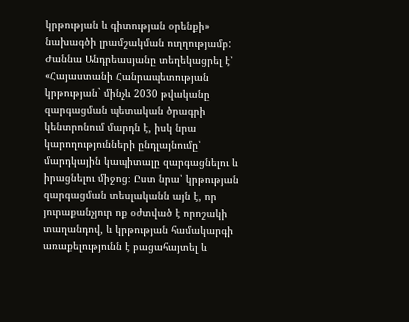կրթության և գիտության օրենքի» նախագծի լրամշակման ուղղությամբ:
Ժաննա Անդրեասյանը տեղեկացրել է՝ «Հայաստանի Հանրապետության կրթության` մինչև 2030 թվականը զարգացման պետական ծրագրի կենտրոնում մարդն է, իսկ նրա կարողությունների ընդլայնումը՝ մարդկային կապիտալը զարգացնելու և իրացնելու միջոց։ Ըստ նրա՝ կրթության զարգացման տեսլականն այն է, որ յուրաքանչյուր ոք օժտված է որոշակի տաղանդով, և կրթության համակարգի առաքելությունն է բացահայտել և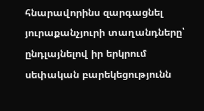հնարավորինս զարգացնել յուրաքանչյուրի տաղանդները՝ ընդլայնելով իր երկրում սեփական բարեկեցությունն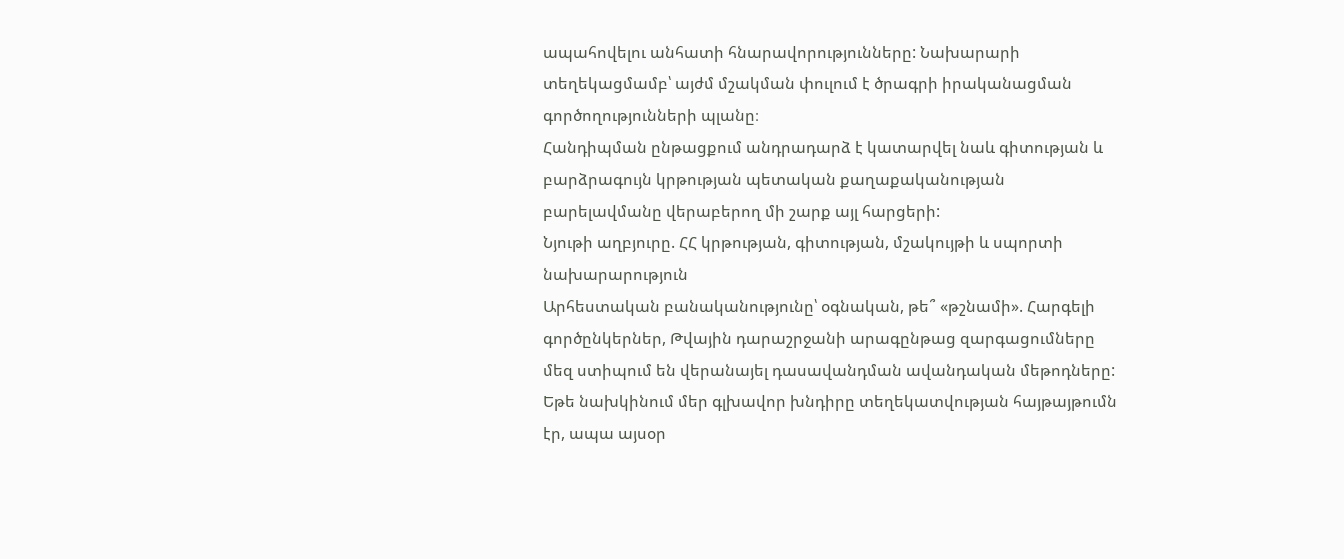ապահովելու անհատի հնարավորությունները: Նախարարի տեղեկացմամբ՝ այժմ մշակման փուլում է ծրագրի իրականացման գործողությունների պլանը։
Հանդիպման ընթացքում անդրադարձ է կատարվել նաև գիտության և բարձրագույն կրթության պետական քաղաքականության բարելավմանը վերաբերող մի շարք այլ հարցերի:
Նյութի աղբյուրը. ՀՀ կրթության, գիտության, մշակույթի և սպորտի նախարարություն
Արհեստական բանականությունը՝ օգնական, թե՞ «թշնամի». Հարգելի գործընկերներ, Թվային դարաշրջանի արագընթաց զարգացումները մեզ ստիպում են վերանայել դասավանդման ավանդական մեթոդները: Եթե նախկինում մեր գլխավոր խնդիրը տեղեկատվության հայթայթումն էր, ապա այսօր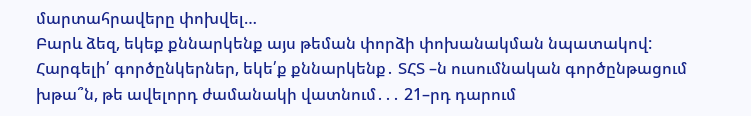մարտահրավերը փոխվել…
Բարև ձեզ, եկեք քննարկենք այս թեման փորձի փոխանակման նպատակով:
Հարգելի՛ գործընկերներ, եկե՛ք քննարկենք․ ՏՀՏ –ն ուսումնական գործընթացում խթա՞ն, թե ավելորդ ժամանակի վատնում․․․ 21–րդ դարում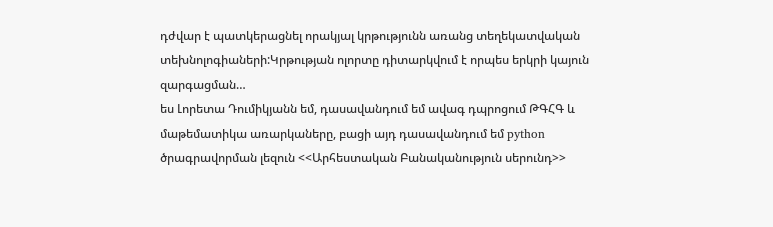դժվար է պատկերացնել որակյալ կրթությունն առանց տեղեկատվական տեխնոլոգիաների:Կրթության ոլորտը դիտարկվում է որպես երկրի կայուն զարգացման…
ես Լորետա Դումիկյանն եմ, դասավանդում եմ ավագ դպրոցում ԹԳՀԳ և մաթեմատիկա առարկաները, բացի այդ դասավանդում եմ python ծրագրավորման լեզուն <<Արհեստական Բանականություն սերունդ>>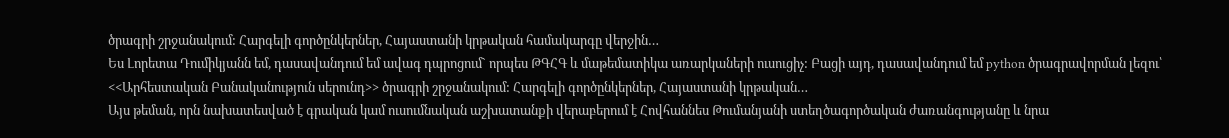ծրագրի շրջանակում: Հարգելի գործընկերներ, Հայաստանի կրթական համակարգը վերջին…
Ես Լորետա Դումիկյանն եմ, դասավանդում եմ ավագ դպրոցում` որպես ԹԳՀԳ և մաթեմատիկա առարկաների ուսուցիչ: Բացի այդ, դասավանդում եմ python ծրագրավորման լեզու՝ <<Արհեստական Բանականություն սերունդ>> ծրագրի շրջանակում: Հարգելի գործընկերներ, Հայաստանի կրթական…
Այս թեման, որն նախատեսված է գրական կամ ուսումնական աշխատանքի վերաբերում է Հովհաննես Թումանյանի ստեղծագործական ժառանգությանը և նրա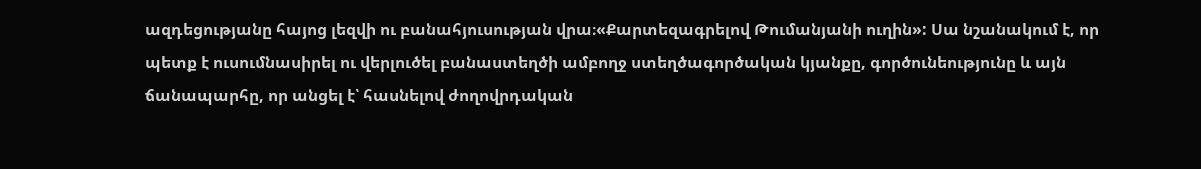ազդեցությանը հայոց լեզվի ու բանահյուսության վրա։«Քարտեզագրելով Թումանյանի ուղին»: Սա նշանակում է, որ պետք է ուսումնասիրել ու վերլուծել բանաստեղծի ամբողջ ստեղծագործական կյանքը, գործունեությունը և այն ճանապարհը, որ անցել է՝ հասնելով ժողովրդական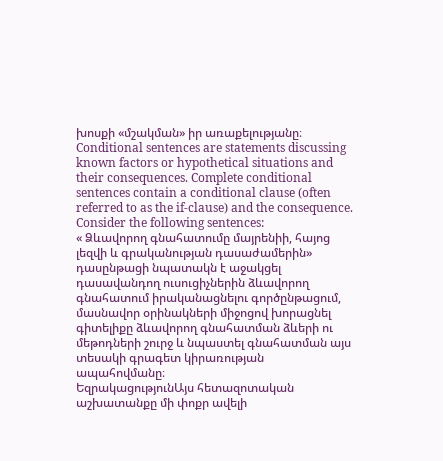խոսքի «մշակման» իր առաքելությանը։
Conditional sentences are statements discussing known factors or hypothetical situations and their consequences. Complete conditional sentences contain a conditional clause (often referred to as the if-clause) and the consequence. Consider the following sentences:
« Ձևավորող գնահատումը մայրենիի, հայոց լեզվի և գրականության դասաժամերին» դասընթացի նպատակն է աջակցել դասավանդող ուսուցիչներին ձևավորող գնահատում իրականացնելու գործընթացում, մասնավոր օրինակների միջոցով խորացնել գիտելիքը ձևավորող գնահատման ձևերի ու մեթոդների շուրջ և նպաստել գնահատման այս տեսակի գրագետ կիրառության ապահովմանը։
ԵզրակացությունԱյս հետազոտական աշխատանքը մի փոքր ավելի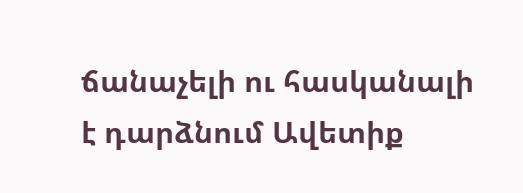ճանաչելի ու հասկանալի է դարձնում Ավետիք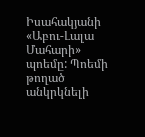Իսահակյանի «Աբու-Լալա Մահարի» պոեմը: Պոեմի թողած անկրկնելի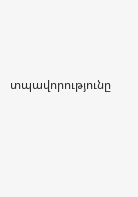տպավորությունը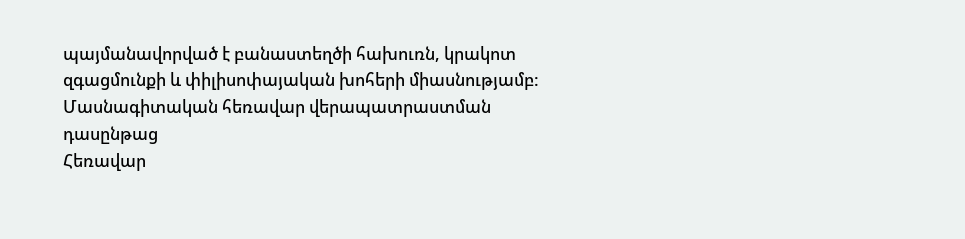պայմանավորված է բանաստեղծի հախուռն, կրակոտ զգացմունքի և փիլիսոփայական խոհերի միասնությամբ:
Մասնագիտական հեռավար վերապատրաստման դասընթաց
Հեռավար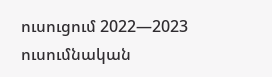ուսուցում 2022—2023 ուսումնական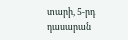տարի, 5-րդ դասարան